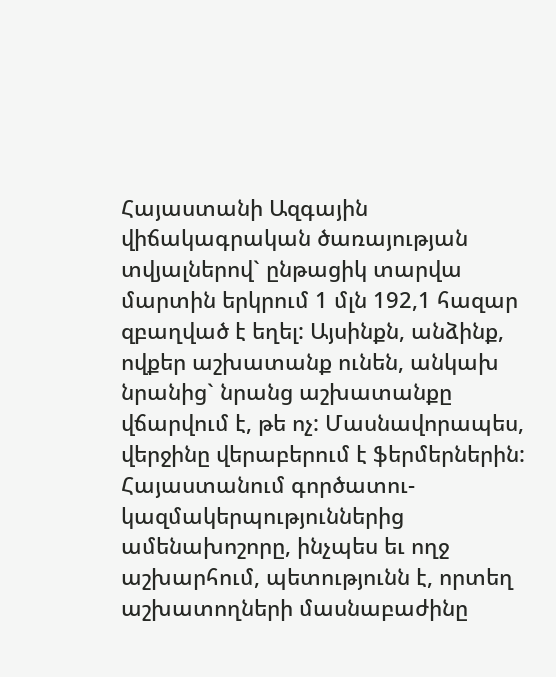Հայաստանի Ազգային վիճակագրական ծառայության տվյալներով` ընթացիկ տարվա մարտին երկրում 1 մլն 192,1 հազար զբաղված է եղել: Այսինքն, անձինք, ովքեր աշխատանք ունեն, անկախ նրանից` նրանց աշխատանքը վճարվում է, թե ոչ: Մասնավորապես, վերջինը վերաբերում է ֆերմերներին:
Հայաստանում գործատու-կազմակերպություններից ամենախոշորը, ինչպես եւ ողջ աշխարհում, պետությունն է, որտեղ աշխատողների մասնաբաժինը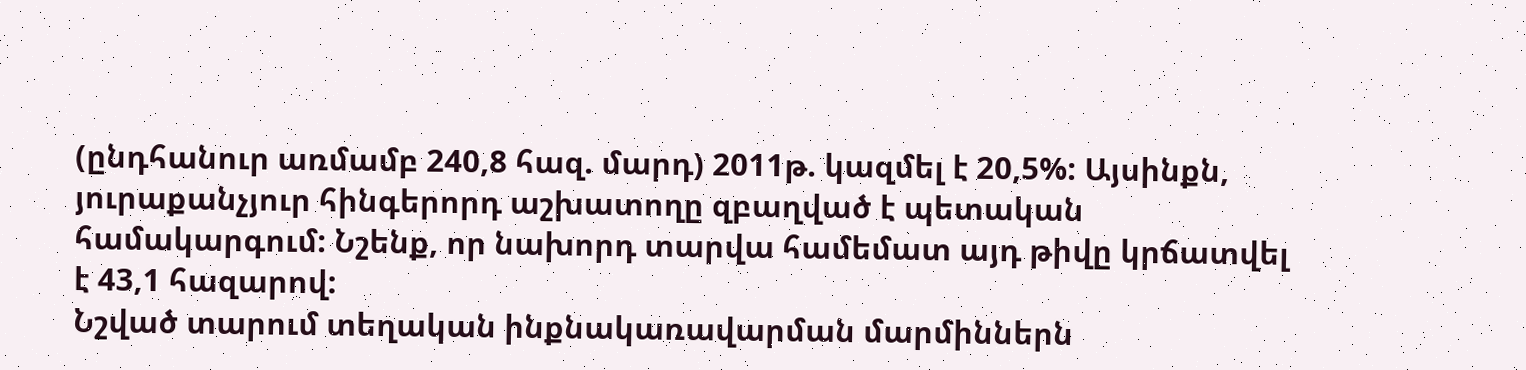(ընդհանուր առմամբ 240,8 հազ. մարդ) 2011թ. կազմել է 20,5%: Այսինքն, յուրաքանչյուր հինգերորդ աշխատողը զբաղված է պետական համակարգում: Նշենք, որ նախորդ տարվա համեմատ այդ թիվը կրճատվել է 43,1 հազարով:
Նշված տարում տեղական ինքնակառավարման մարմիններն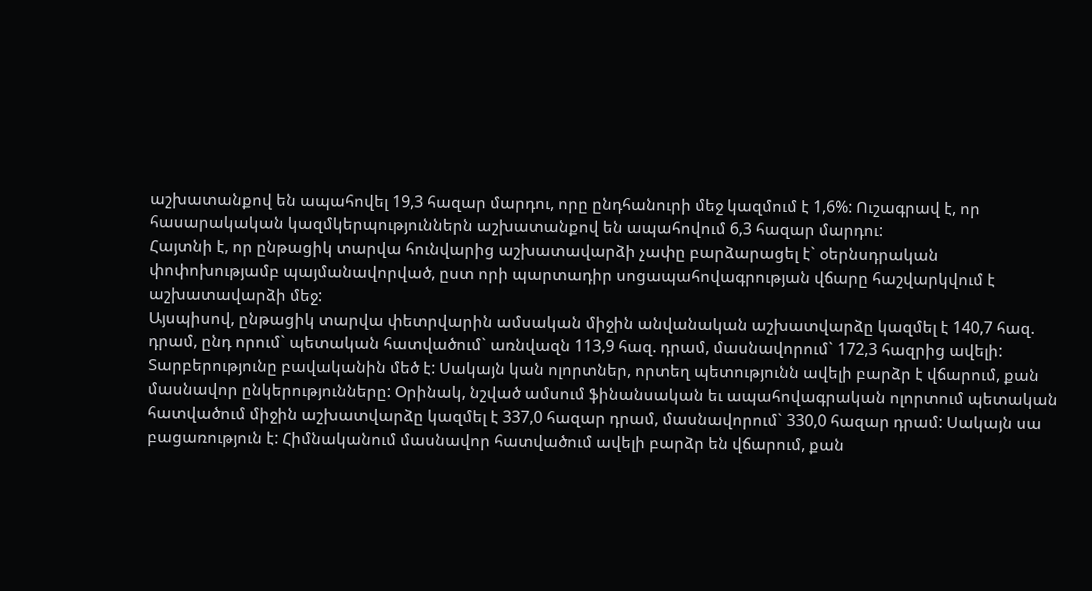աշխատանքով են ապահովել 19,3 հազար մարդու, որը ընդհանուրի մեջ կազմում է 1,6%: Ուշագրավ է, որ հասարակական կազմկերպություններն աշխատանքով են ապահովում 6,3 հազար մարդու:
Հայտնի է, որ ընթացիկ տարվա հունվարից աշխատավարձի չափը բարձարացել է` օերնսդրական փոփոխությամբ պայմանավորված, ըստ որի պարտադիր սոցապահովագրության վճարը հաշվարկվում է աշխատավարձի մեջ:
Այսպիսով, ընթացիկ տարվա փետրվարին ամսական միջին անվանական աշխատվարձը կազմել է 140,7 հազ. դրամ, ընդ որում` պետական հատվածում` առնվազն 113,9 հազ. դրամ, մասնավորում` 172,3 հազրից ավելի: Տարբերությունը բավականին մեծ է: Սակայն կան ոլորտներ, որտեղ պետությունն ավելի բարձր է վճարում, քան մասնավոր ընկերությունները: Օրինակ, նշված ամսում ֆինանսական եւ ապահովագրական ոլորտում պետական հատվածում միջին աշխատվարձը կազմել է 337,0 հազար դրամ, մասնավորում` 330,0 հազար դրամ: Սակայն սա բացառություն է: Հիմնականում մասնավոր հատվածում ավելի բարձր են վճարում, քան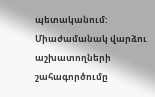պետականում:
Միաժամանակ վարձու աշխատողների շահագործումը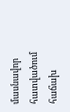մասնավոր հատվածում հաճախ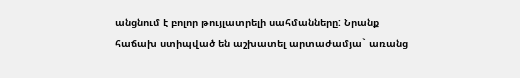անցնում է բոլոր թույլատրելի սահմանները: Նրանք հաճախ ստիպված են աշխատել արտաժամյա` առանց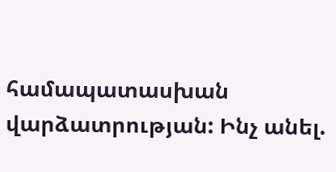համապատասխան վարձատրության: Ինչ անել.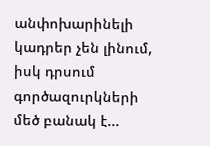անփոխարինելի կադրեր չեն լինում, իսկ դրսում գործազուրկների մեծ բանակ է...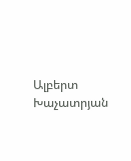Ալբերտ Խաչատրյան